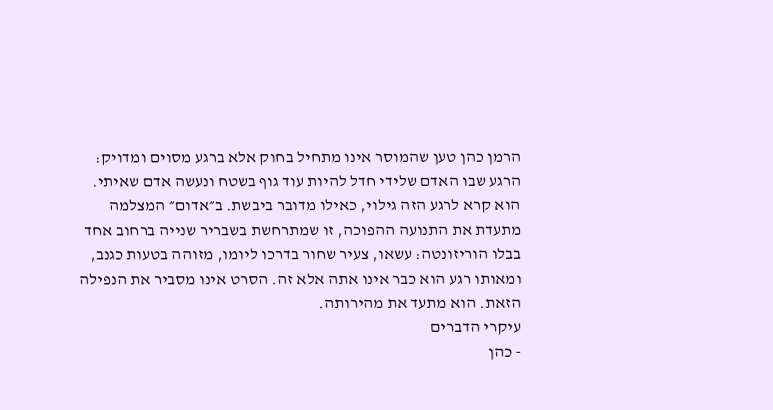הרמן כהן טען שהמוסר אינו מתחיל בחוק אלא ברגע מסוים ומדויק: הרגע שבו האדם שלידי חדל להיות עוד גוף בשטח ונעשה אדם שאיתי. הוא קרא לרגע הזה גילוי, כאילו מדובר ביבשת. ב״אדום״ המצלמה מתעדת את התנועה ההפוכה, זו שמתרחשת בשבריר שנייה ברחוב אחד בבלו הוריזונטה: עשאו, צעיר שחור בדרכו ליומו, מזוהה בטעות כגנב, ומאותו רגע הוא כבר אינו אתה אלא זה. הסרט אינו מסביר את הנפילה הזאת. הוא מתעד את מהירותה.
עיקרי הדברים
- כהן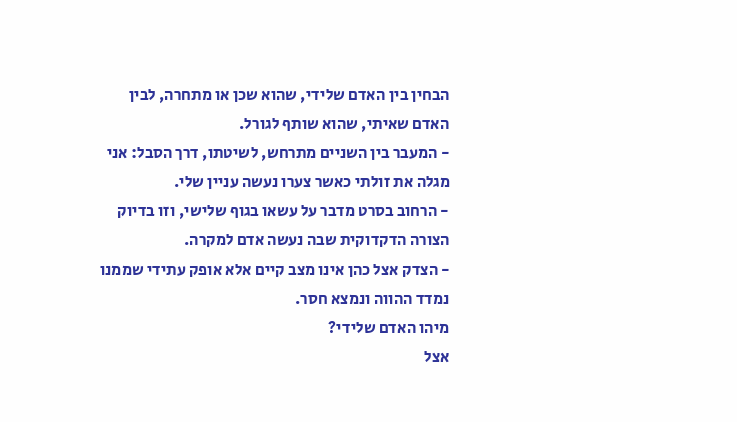הבחין בין האדם שלידי, שהוא שכן או מתחרה, לבין האדם שאיתי, שהוא שותף לגורל.
- המעבר בין השניים מתרחש, לשיטתו, דרך הסבל: אני מגלה את זולתי כאשר צערו נעשה עניין שלי.
- הרחוב בסרט מדבר על עשאו בגוף שלישי, וזו בדיוק הצורה הדקדוקית שבה נעשה אדם למקרה.
- הצדק אצל כהן אינו מצב קיים אלא אופק עתידי שממנו נמדד ההווה ונמצא חסר.
מיהו האדם שלידי?
אצל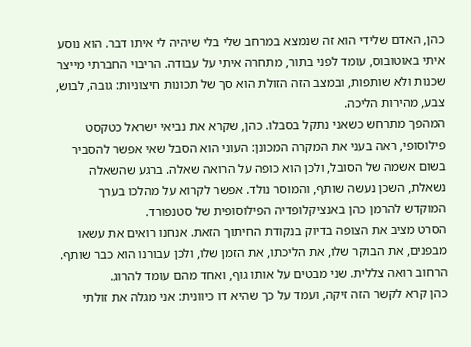כהן, האדם שלידי הוא זה שנמצא במרחב שלי בלי שיהיה לי איתו דבר. הוא נוסע איתי באוטובוס, עומד לפני בתור, מתחרה איתי על עבודה. הריבוי החברתי מייצר שכנות ולא שותפות, ובמצב הזה הזולת הוא סך של תכונות חיצוניות: גובה, לבוש, צבע, מהירות הליכה.
המהפך מתרחש כשאני נתקל בסבלו. כהן, שקרא את נביאי ישראל כטקסט פילוסופי, ראה בעני את המקרה המכונן: העוני הוא הסבל שאי אפשר להסביר בשום אשמה של הסובל, ולכן הוא כופה על הרואה שאלה. ברגע שהשאלה נשאלת, השכן נעשה שותף, והמוסר נולד. אפשר לקרוא על מהלכו בערך המוקדש להרמן כהן באנציקלופדיה הפילוסופית של סטנפורד.
הסרט מציב את הצופה בדיוק בנקודת החיתוך הזאת. אנחנו רואים את עשאו מבפנים, את הבוקר שלו, את הליכתו, את הזמן שלו, ולכן עבורנו הוא כבר שותף. הרחוב רואה צללית. שני מבטים על אותו גוף, ואחד מהם עומד להרוג.
כהן קרא לקשר הזה זיקה, ועמד על כך שהיא דו כיוונית: אני מגלה את זולתי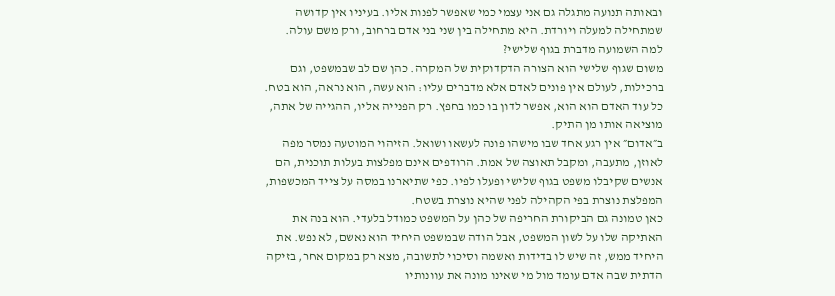ובאותה תנועה מתגלה גם אני עצמי כמי שאפשר לפנות אליו. בעיניו אין קדושה שמתחילה למעלה ויורדת. היא מתחילה בין שני בני אדם ברחוב, ורק משם עולה.
למה השמועה מדברת בגוף שלישי?
משום שגוף שלישי הוא הצורה הדקדוקית של המקרה. כהן שם לב שבמשפט, וגם ברכילות, לעולם אין פונים לאדם אלא מדברים עליו: הוא עשה, הוא נראה, הוא בטח. כל עוד האדם הוא הוא, אפשר לדון בו כמו בחפץ. רק הפנייה אליו, ההגייה של אתה, מוציאה אותו מן התיק.
ב״אדום״ אין רגע אחד שבו מישהו פונה לעשאו ושואל. הזיהוי המוטעה נמסר מפה לאוזן, מתעבה, ומקבל תאוצה של אמת. הרודפים אינם מפלצות בעלות תוכנית, הם אנשים שקיבלו משפט בגוף שלישי ופעלו לפיו. כפי שתיארנו במסה על צייד המכשפות, המפלצת נוצרת בפי הקהילה לפני שהיא נוצרת בשטח.
כאן טמונה גם הביקורת החריפה של כהן על המשפט כמודל בלעדי. הוא בנה את האתיקה שלו על לשון המשפט, אבל הודה שבמשפט היחיד הוא נאשם, לא נפש. את היחיד ממש, זה שיש לו בדידות ואשמה וסיכוי לתשובה, מצא רק במקום אחר, בזיקה הדתית שבה אדם עומד מול מי שאינו מונה את עוונותיו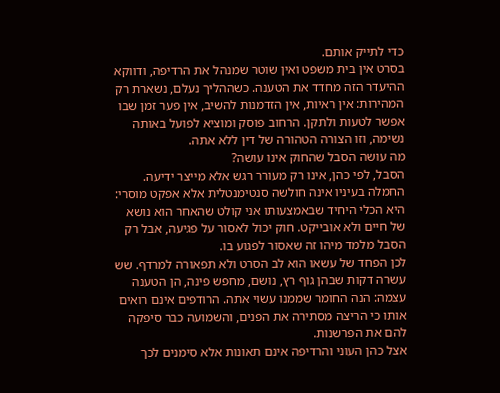כדי לתייק אותם.
בסרט אין בית משפט ואין שוטר שמנהל את הרדיפה, ודווקא ההיעדר הזה מחדד את הטענה. כשההליך נעלם, נשארת רק המהירות: אין ראיות, אין הזדמנות להשיב, אין פער זמן שבו אפשר לטעות ולתקן. הרחוב פוסק ומוציא לפועל באותה נשימה, וזו הצורה הטהורה של דין ללא אתה.
מה עושה הסבל שהחוק אינו עושה?
הסבל, לפי כהן, אינו רק מעורר רגש אלא מייצר ידיעה. החמלה בעיניו אינה חולשה סנטימנטלית אלא אפקט מוסרי: היא הכלי היחיד שבאמצעותו אני קולט שהאחר הוא נושא של חיים ולא אובייקט. חוק יכול לאסור על פגיעה, אבל רק הסבל מלמד מיהו זה שאסור לפגוע בו.
לכן הפחד של עשאו הוא לב הסרט ולא תפאורה למרדף. שש עשרה דקות שבהן גוף רץ, נושם, מחפש פינה, הן הטענה עצמה: הנה החומר שממנו עשוי אתה. הרודפים אינם רואים אותו כי הריצה מסתירה את הפנים, והשמועה כבר סיפקה להם את הפרשנות.
אצל כהן העוני והרדיפה אינם תאונות אלא סימנים לכך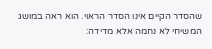שהסדר הקיים אינו הסדר הראוי. הוא ראה במושג המשיחי לא נחמה אלא מדידה: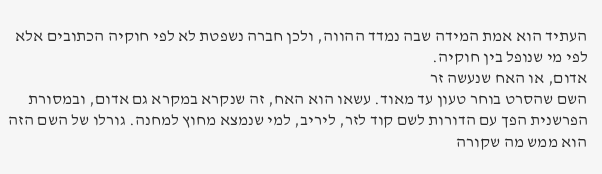העתיד הוא אמת המידה שבה נמדד ההווה, ולכן חברה נשפטת לא לפי חוקיה הכתובים אלא לפי מי שנופל בין חוקיה.
אדום, או האח שנעשה זר
השם שהסרט בוחר טעון עד מאוד. עשאו הוא האח, זה שנקרא במקרא גם אדום, ובמסורת הפרשנית הפך עם הדורות לשם קוד לזר, ליריב, למי שנמצא מחוץ למחנה. גורלו של השם הזה הוא ממש מה שקורה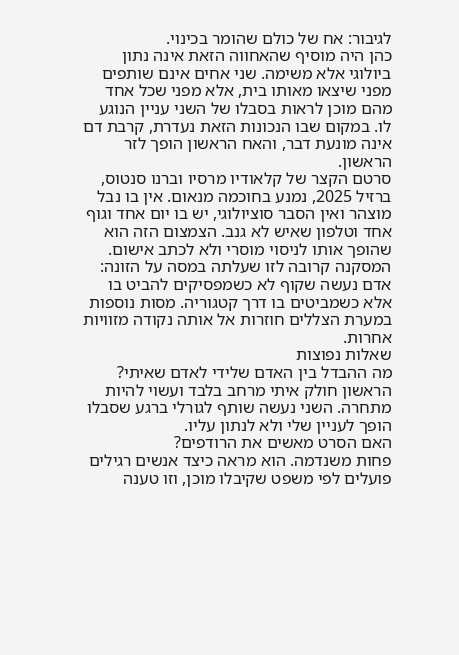לגיבור: אח של כולם שהומר בכינוי.
כהן היה מוסיף שהאחווה הזאת אינה נתון ביולוגי אלא משימה. שני אחים אינם שותפים מפני שיצאו מאותו בית, אלא מפני שכל אחד מהם מוכן לראות בסבלו של השני עניין הנוגע לו. במקום שבו הנכונות הזאת נעדרת, קרבת דם אינה מונעת דבר, והאח הראשון הופך לזר הראשון.
סרטם הקצר של קלאודיו מרסיו וברנו סנטוס, ברזיל 2025, נמנע בחוכמה מנאום. אין בו נבל מוצהר ואין הסבר סוציולוגי, יש בו יום אחד וגוף אחד וטלפון שאיש לא גנב. הצמצום הזה הוא שהופך אותו לניסוי מוסרי ולא לכתב אישום.
המסקנה קרובה לזו שעלתה במסה על הזונה: אדם נעשה שקוף לא כשמפסיקים להביט בו אלא כשמביטים בו דרך קטגוריה. מסות נוספות במערת הצללים חוזרות אל אותה נקודה מזוויות אחרות.
שאלות נפוצות
מה ההבדל בין האדם שלידי לאדם שאיתי?
הראשון חולק איתי מרחב בלבד ועשוי להיות מתחרה. השני נעשה שותף לגורלי ברגע שסבלו הופך לעניין שלי ולא לנתון עליו.
האם הסרט מאשים את הרודפים?
פחות משנדמה. הוא מראה כיצד אנשים רגילים פועלים לפי משפט שקיבלו מוכן, וזו טענה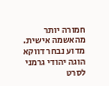חמורה יותר מהאשמה אישית.
מדוע נבחר דווקא הוגה יהודי גרמני לסרט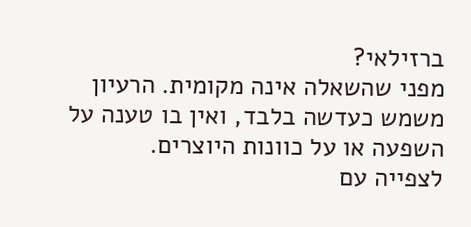ברזילאי?
מפני שהשאלה אינה מקומית. הרעיון משמש כעדשה בלבד, ואין בו טענה על השפעה או על כוונות היוצרים.
לצפייה עם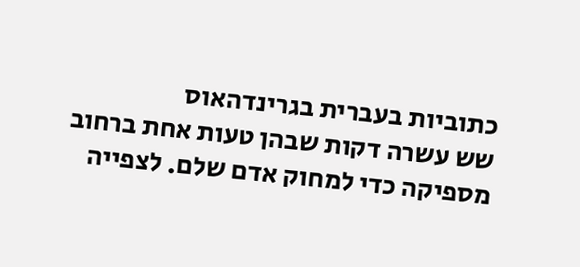כתוביות בעברית בגרינדהאוס
שש עשרה דקות שבהן טעות אחת ברחוב מספיקה כדי למחוק אדם שלם. לצפייה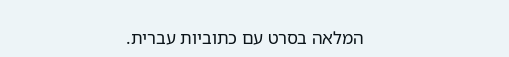המלאה בסרט עם כתוביות עברית.